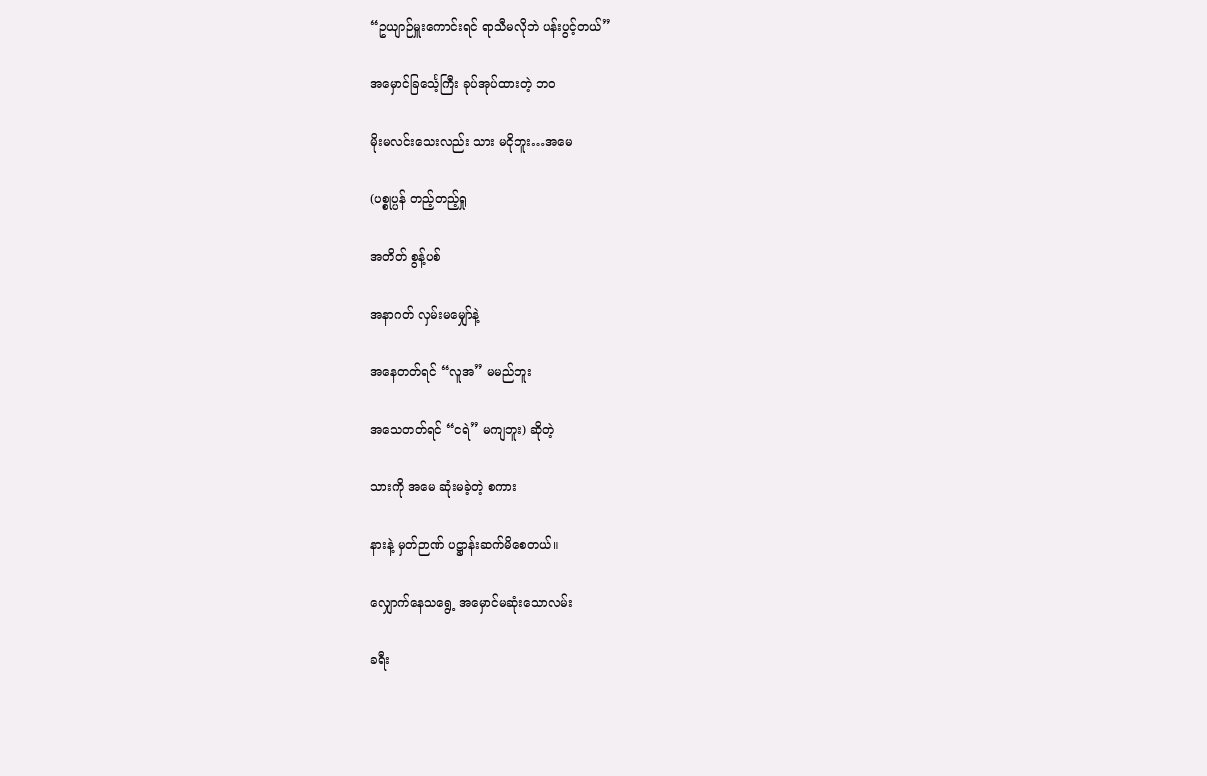“ဥယျာဉ်မှူးကောင်းရင် ရာသီမလိုဘဲ ပန်းပွင့်တယ်”

အမှောင်ခြင်္သေ့ကြီး ခုပ်အုပ်ထားတဲ့ ဘဝ

မိုးမလင်းသေးလည်း သား မငိုဘူး…အမေ

(ပစ္စုပ္ပန် တည့်တည့်ရှု

အတိတ် စွန့်ပစ်

အနာဂတ် လှမ်းမမျှော်နဲ့

အနေတတ်ရင် “လူအ” မမည်ဘူး

အသေတတ်ရင် “ငရဲ” မကျဘူး) ဆိုတဲ့

သားကို အမေ ဆုံးမခဲ့တဲ့ စကား

နားနဲ့ မှတ်ဉာဏ် ပဋ္ဌာန်းဆက်မိစေတယ်။

လျှောက်နေသရွေ့ အမှောင်မဆုံးသောလမ်း

ခရီး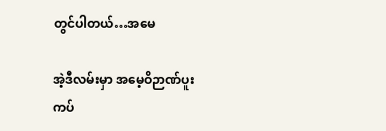တွင်ပါတယ်…အမေ

အဲ့ဒီလမ်းမှာ အမေ့ဝိဉာဏ်ပူးကပ်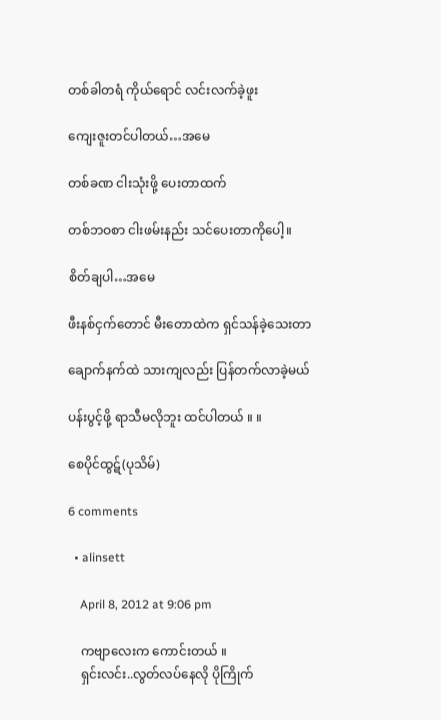တစ်ခါတရံ ကိုယ်ရောင် လင်းလက်ခဲ့ဖူး

ကျေးဇူးတင်ပါတယ်…အမေ

တစ်ခဏ ငါးသုံးဖို့ ပေးတာထက်

တစ်ဘဝစာ ငါးဖမ်းနည်း သင်ပေးတာကိုပေါ့။

စိတ်ချပါ…အမေ

ဖီးနစ်ငှက်တောင် မီးတောထဲက ရှင်သန်ခဲ့သေးတာ

ချောက်နက်ထဲ သားကျလည်း ပြန်တက်လာခဲ့မယ်

ပန်းပွင့်ဖို့ ရာသီမလိုဘူး ထင်ပါတယ် ။ ။

စေပိုင်ထွဋ်(ပုသိမ်)

6 comments

  • alinsett

    April 8, 2012 at 9:06 pm

    ကဗျာလေးက ကောင်းတယ် ။
    ရှင်းလင်း..လွတ်လပ်နေလို ပိုကြိုက်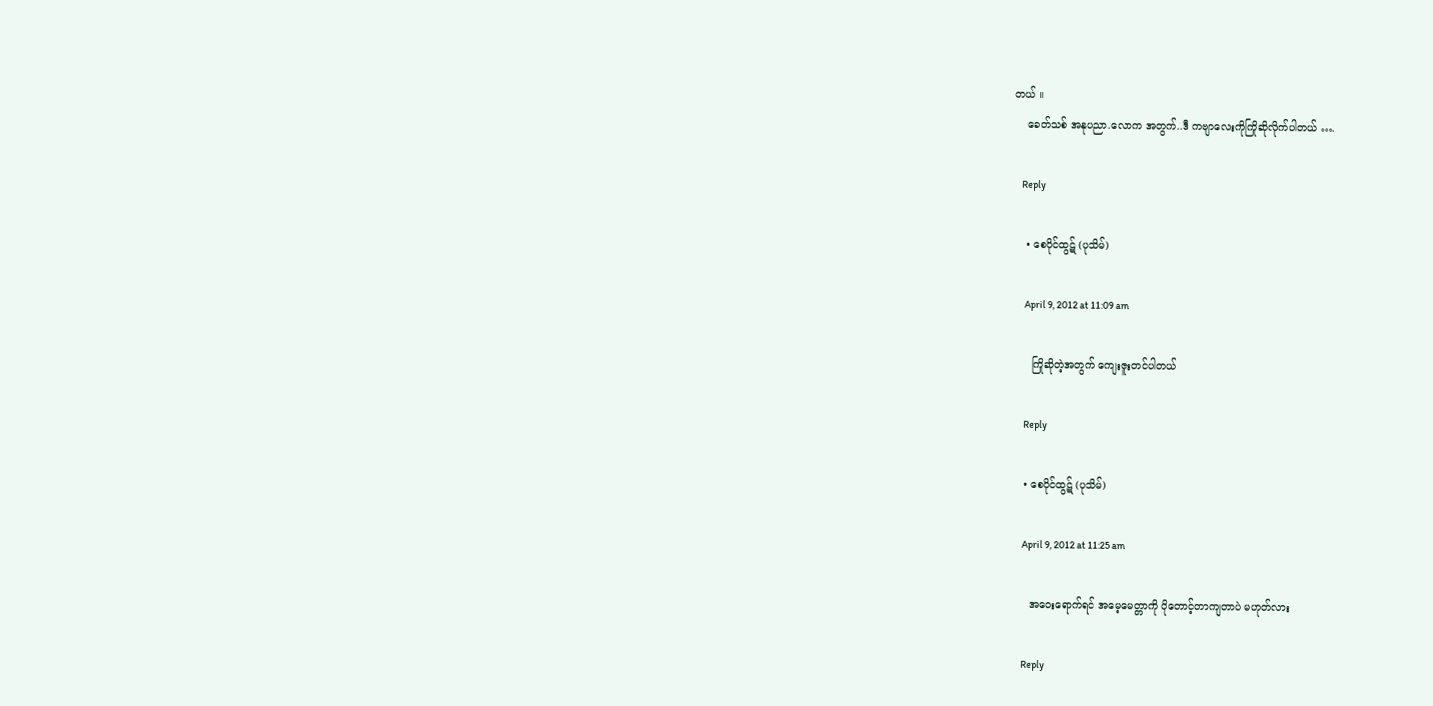တယ် ။
    ခေတ်သစ် အနုပညာ.လောက အတွက်..ဒီ ကဗျာလေးကိုကြိုဆိုလိုက်ပါတယ် ….

    Reply

    • စေပိုင်ထွဋ် (ပုသိမ်)

      April 9, 2012 at 11:09 am

      ကြိုဆိုတဲ့အတွက် ကျေးဇူးတင်ပါတယ်

      Reply

    • စေပိုင်ထွဋ် (ပုသိမ်)

      April 9, 2012 at 11:25 am

      အဝေးရောက်ရင် အမေ့မေတ္တာကို ပိုတောင့်တာကျတာပဲ မဟုတ်လား

      Reply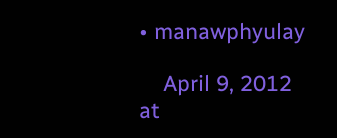• manawphyulay

    April 9, 2012 at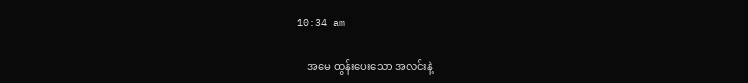10:34 am

    အမေ ထွန်းပေးသော အလင်းနဲ့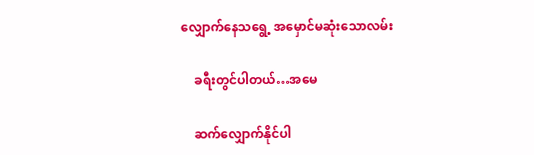လျှောက်နေသရွေ့ အမှောင်မဆုံးသောလမ်း

    ခရီးတွင်ပါတယ်…အမေ

    ဆက်လျှောက်နိုင်ပါ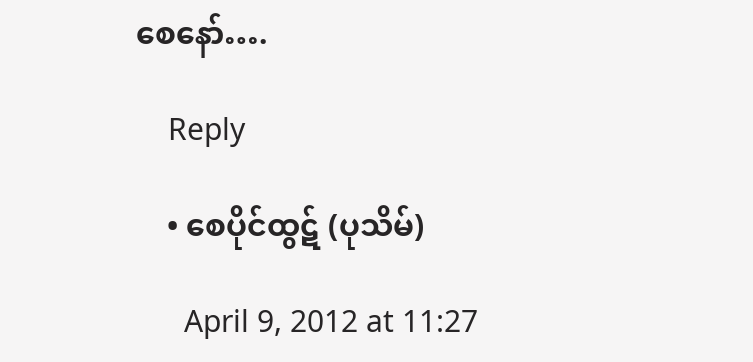စေနော်….

    Reply

    • စေပိုင်ထွဋ် (ပုသိမ်)

      April 9, 2012 at 11:27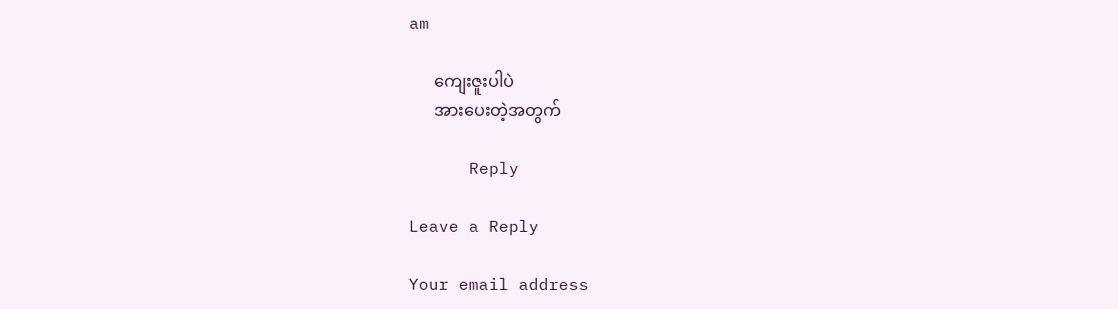am

      ကျေးဇူးပါပဲ
      အားပေးတဲ့အတွက်

      Reply

Leave a Reply

Your email address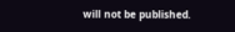will not be published.